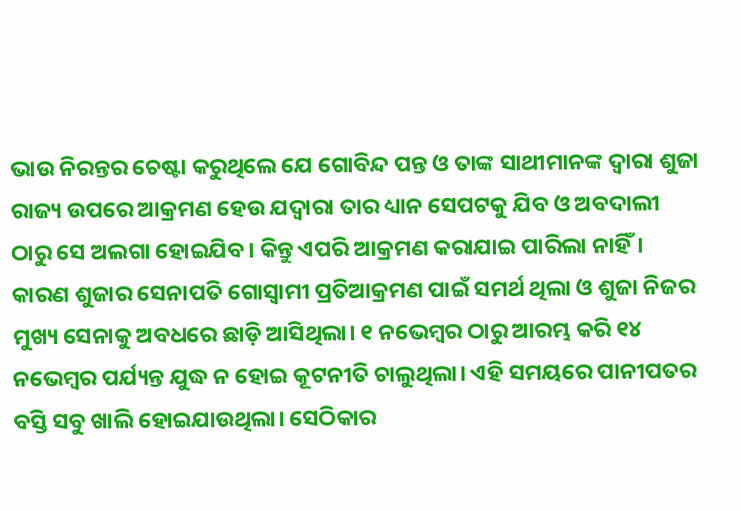ଭାଉ ନିରନ୍ତର ଚେଷ୍ଟା କରୁଥିଲେ ଯେ ଗୋବିନ୍ଦ ପନ୍ତ ଓ ତାଙ୍କ ସାଥୀମାନଙ୍କ ଦ୍ୱାରା ଶୁଜା ରାଜ୍ୟ ଉପରେ ଆକ୍ରମଣ ହେଉ ଯଦ୍ୱାରା ତାର ଧ୍ୟାନ ସେପଟକୁ ଯିବ ଓ ଅବଦାଲୀ ଠାରୁ ସେ ଅଲଗା ହୋଇଯିବ। କିନ୍ତୁ ଏପରି ଆକ୍ରମଣ କରାଯାଇ ପାରିଲା ନାହିଁ। କାରଣ ଶୁଜାର ସେନାପତି ଗୋସ୍ୱାମୀ ପ୍ରତିଆକ୍ରମଣ ପାଇଁ ସମର୍ଥ ଥିଲା ଓ ଶୁଜା ନିଜର ମୁଖ୍ୟ ସେନାକୁ ଅବଧରେ ଛାଡ଼ି ଆସିଥିଲା। ୧ ନଭେମ୍ବର ଠାରୁ ଆରମ୍ଭ କରି ୧୪ ନଭେମ୍ବର ପର୍ଯ୍ୟନ୍ତ ଯୁଦ୍ଧ ନ ହୋଇ କୂଟନୀତି ଚାଲୁଥିଲା। ଏହି ସମୟରେ ପାନୀପତର ବସ୍ତି ସବୁ ଖାଲି ହୋଇଯାଉଥିଲା। ସେଠିକାର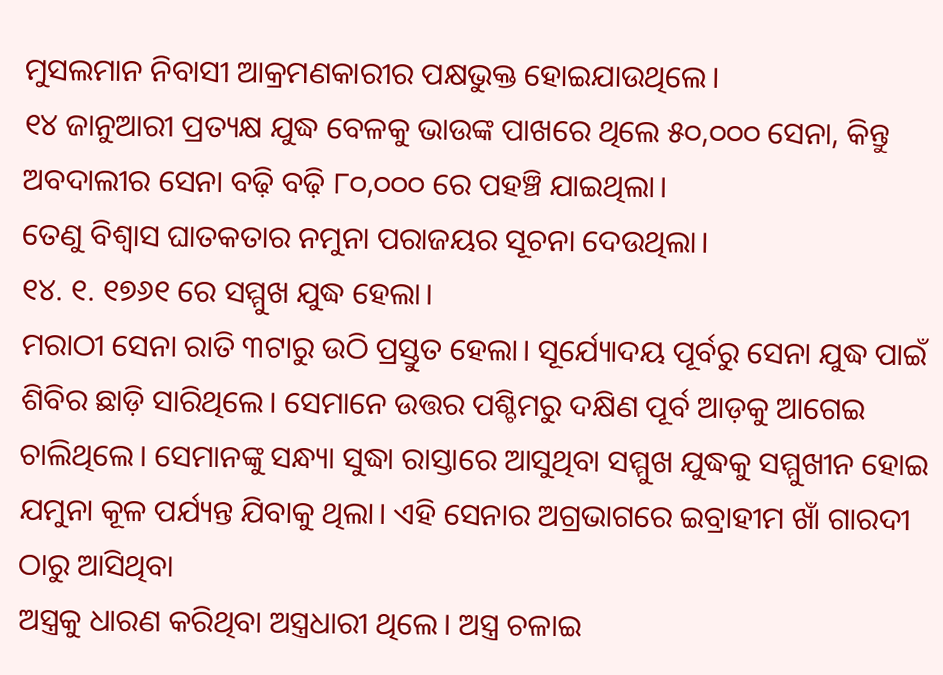ମୁସଲମାନ ନିବାସୀ ଆକ୍ରମଣକାରୀର ପକ୍ଷଭୁକ୍ତ ହୋଇଯାଉଥିଲେ।
୧୪ ଜାନୁଆରୀ ପ୍ରତ୍ୟକ୍ଷ ଯୁଦ୍ଧ ବେଳକୁ ଭାଉଙ୍କ ପାଖରେ ଥିଲେ ୫୦,୦୦୦ ସେନା, କିନ୍ତୁ ଅବଦାଲୀର ସେନା ବଢ଼ି ବଢ଼ି ୮୦,୦୦୦ ରେ ପହଞ୍ଚି ଯାଇଥିଲା।
ତେଣୁ ବିଶ୍ୱାସ ଘାତକତାର ନମୁନା ପରାଜୟର ସୂଚନା ଦେଉଥିଲା।
୧୪. ୧. ୧୭୬୧ ରେ ସମ୍ମୁଖ ଯୁଦ୍ଧ ହେଲା।
ମରାଠୀ ସେନା ରାତି ୩ଟାରୁ ଉଠି ପ୍ରସ୍ତୁତ ହେଲା। ସୂର୍ଯ୍ୟୋଦୟ ପୂର୍ବରୁ ସେନା ଯୁଦ୍ଧ ପାଇଁ ଶିବିର ଛାଡ଼ି ସାରିଥିଲେ। ସେମାନେ ଉତ୍ତର ପଶ୍ଚିମରୁ ଦକ୍ଷିଣ ପୂର୍ବ ଆଡ଼କୁ ଆଗେଇ ଚାଲିଥିଲେ। ସେମାନଙ୍କୁ ସନ୍ଧ୍ୟା ସୁଦ୍ଧା ରାସ୍ତାରେ ଆସୁଥିବା ସମ୍ମୁଖ ଯୁଦ୍ଧକୁ ସମ୍ମୁଖୀନ ହୋଇ ଯମୁନା କୂଳ ପର୍ଯ୍ୟନ୍ତ ଯିବାକୁ ଥିଲା। ଏହି ସେନାର ଅଗ୍ରଭାଗରେ ଇବ୍ରାହୀମ ଖାଁ ଗାରଦୀ ଠାରୁ ଆସିଥିବା
ଅସ୍ତ୍ରକୁ ଧାରଣ କରିଥିବା ଅସ୍ତ୍ରଧାରୀ ଥିଲେ। ଅସ୍ତ୍ର ଚଳାଇ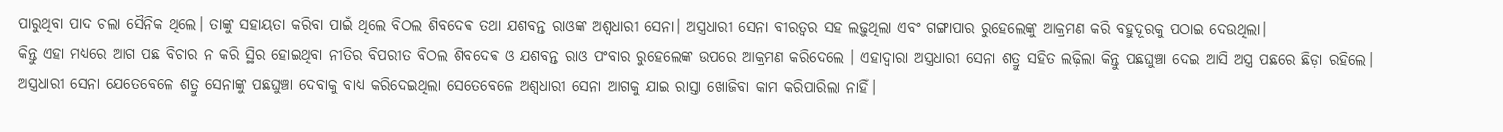ପାରୁଥିବା ପାଦ ଚଲା ସୈନିକ ଥିଲେ। ତାଙ୍କୁ ସହାୟତା କରିବା ପାଇଁ ଥିଲେ ବିଠଲ ଶିବଦେଵ ତଥା ଯଶବନ୍ତ ରାଓଙ୍କ ଅଶ୍ୱଧାରୀ ସେନା। ଅସ୍ତ୍ରଧାରୀ ସେନା ବୀରତ୍ବର ସହ ଲଢ଼ୁଥିଲା ଏବଂ ଗଙ୍ଗାପାର ରୁହେଲେଙ୍କୁ ଆକ୍ରମଣ କରି ବହୁଦୂରକୁ ପଠାଇ ଦେଉଥିଲା।
କିନ୍ତୁ ଏହା ମଧ୍ୟରେ ଆଗ ପଛ ବିଚାର ନ କରି ସ୍ଥିର ହୋଇଥିବା ନୀତିର ବିପରୀତ ବିଠଲ ଶିବଦେଵ ଓ ଯଶବନ୍ତ ରାଓ ପଂବାର ରୁହେଲେଙ୍କ ଉପରେ ଆକ୍ରମଣ କରିଦେଲେ । ଏହାଦ୍ୱାରା ଅସ୍ତ୍ରଧାରୀ ସେନା ଶତ୍ରୁ ସହିତ ଲଢ଼ିଲା କିନ୍ତୁ ପଛଘୁଞ୍ଚା ଦେଇ ଆସି ଅସ୍ତ୍ର ପଛରେ ଛିଡ଼ା ରହିଲେ।
ଅସ୍ତ୍ରଧାରୀ ସେନା ଯେତେବେଳେ ଶତ୍ରୁ ସେନାଙ୍କୁ ପଛଘୁଞ୍ଚା ଦେବାକୁ ବାଧ୍ୟ କରିଦେଇଥିଲା ସେତେବେଳେ ଅଶ୍ୱଧାରୀ ସେନା ଆଗକୁ ଯାଇ ରାସ୍ତା ଖୋଜିବା କାମ କରିପାରିଲା ନାହିଁ।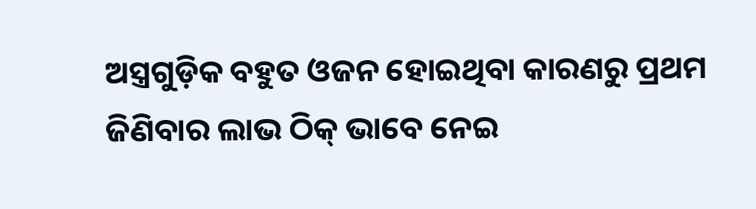ଅସ୍ତ୍ରଗୁଡ଼ିକ ବହୁତ ଓଜନ ହୋଇଥିବା କାରଣରୁ ପ୍ରଥମ ଜିଣିବାର ଲାଭ ଠିକ୍ ଭାବେ ନେଇ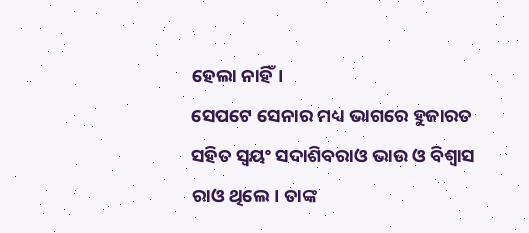ହେଲା ନାହିଁ।
ସେପଟେ ସେନାର ମଧ୍ୟ ଭାଗରେ ହୁଜାରତ ସହିତ ସ୍ୱୟଂ ସଦାଶିବରାଓ ଭାଉ ଓ ବିଶ୍ୱାସ ରାଓ ଥିଲେ। ତାଙ୍କ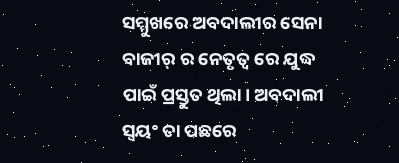ସମ୍ମୁଖରେ ଅବଦାଲୀର ସେନା ବାଜୀର୍ ର ନେତୃତ୍ୱ ରେ ଯୁଦ୍ଧ ପାଇଁ ପ୍ରସ୍ତୁତ ଥିଲା। ଅବଦାଲୀ ସ୍ୱୟଂ ତା ପଛରେ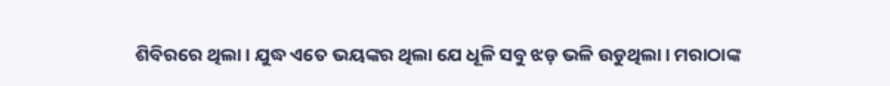ଶିବିରରେ ଥିଲା। ଯୁଦ୍ଧ ଏତେ ଭୟଙ୍କର ଥିଲା ଯେ ଧୂଳି ସବୁ ଝଡ଼ ଭଳି ଉଡୁଥିଲା। ମରାଠାଙ୍କ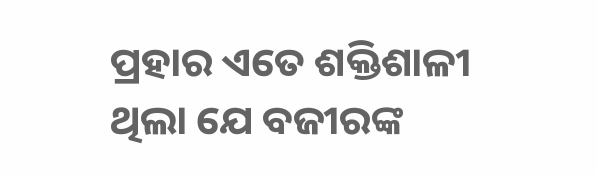ପ୍ରହାର ଏତେ ଶକ୍ତିଶାଳୀ ଥିଲା ଯେ ବଜୀରଙ୍କ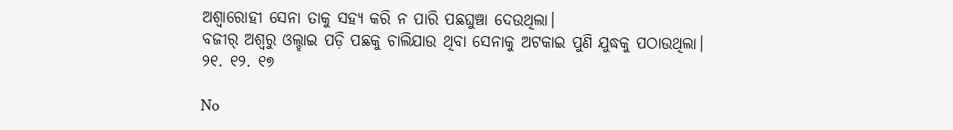ଅଶ୍ବାରୋହୀ ସେନା ତାକୁ ସହ୍ୟ କରି ନ ପାରି ପଛଘୁଞ୍ଚା ଦେଉଥିଲା।
ବଜୀର୍ ଅଶ୍ଵରୁ ଓଲ୍ହାଇ ପଡ଼ି ପଛକୁ ଚାଲିଯାଉ ଥିବା ସେନାକୁ ଅଟକାଇ ପୁଣି ଯୁଦ୍ଧକୁ ପଠାଉଥିଲା।
୨୧. ୧୨. ୧୭

No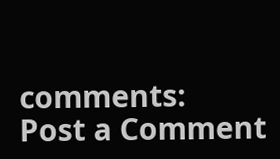comments:
Post a Comment